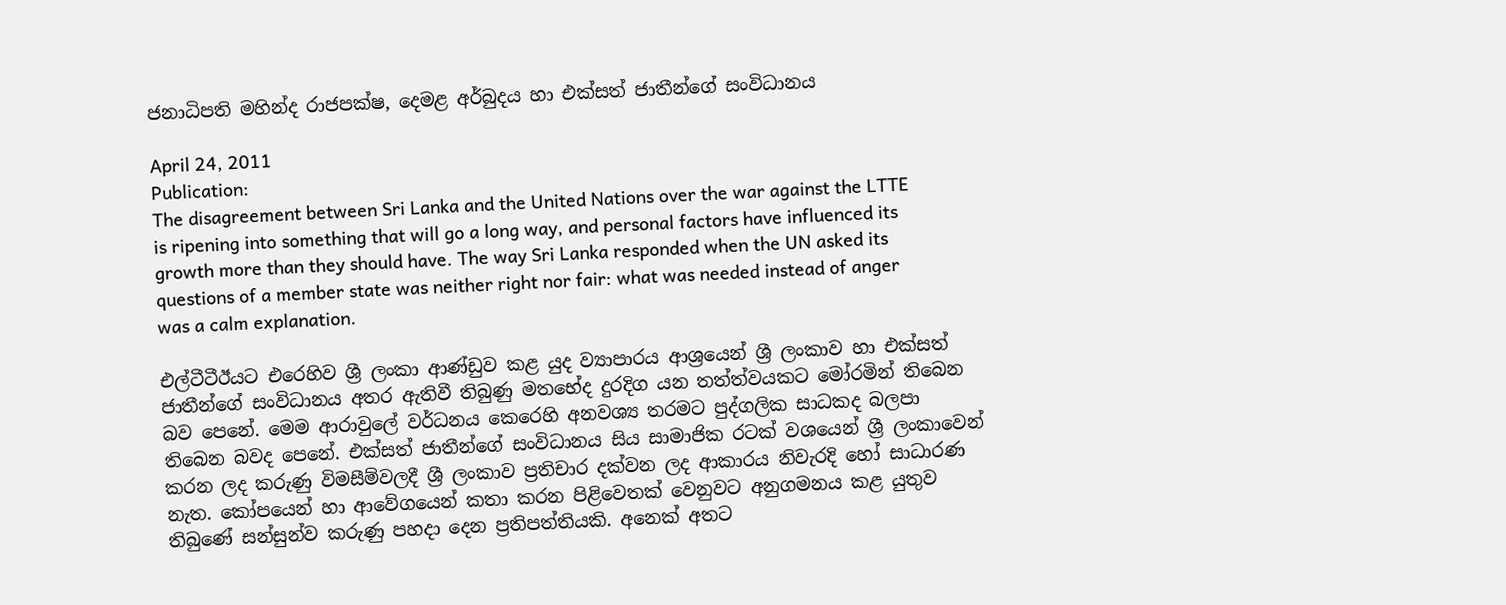ජනාධිපති මහින්ද රාජපක්ෂ, දෙමළ අර්බුදය හා එක්සත් ජාතීන්ගේ සංවිධානය

April 24, 2011
Publication:
The disagreement between Sri Lanka and the United Nations over the war against the LTTE is ripening into something that will go a long way, and personal factors have influenced its growth more than they should have. The way Sri Lanka responded when the UN asked its questions of a member state was neither right nor fair: what was needed instead of anger was a calm explanation.

එල්ටීටීඊයට එරෙහිව ශ්‍රී ලංකා ආණ්ඩුව කළ යුද ව්‍යාපාරය ආශ්‍රයෙන් ශ්‍රී ලංකාව හා එක්සත් ජාතීන්ගේ සංවිධානය අතර ඇතිවී තිබුණු මතභේද දුරදිග යන තත්ත්වයකට මෝරමින් තිබෙන බව පෙනේ. මෙම ආරාවුලේ වර්ධනය කෙරෙහි අනවශ්‍ය තරමට පුද්ගලික සාධකද බලපා තිබෙන බවද පෙනේ. එක්සත් ජාතීන්ගේ සංවිධානය සිය සාමාජික රටක් වශයෙන් ශ්‍රී ලංකාවෙන් කරන ලද කරුණු විමසීම්වලදී ශ්‍රී ලංකාව ප්‍රතිචාර දක්වන ලද ආකාරය නිවැරදි හෝ සාධාරණ නැත. කෝපයෙන් හා ආවේගයෙන් කතා කරන පිළිවෙතක් වෙනුවට අනුගමනය කළ යුතුව තිබුණේ සන්සුන්ව කරුණු පහදා දෙන ප්‍රතිපත්තියකි. අනෙක් අතට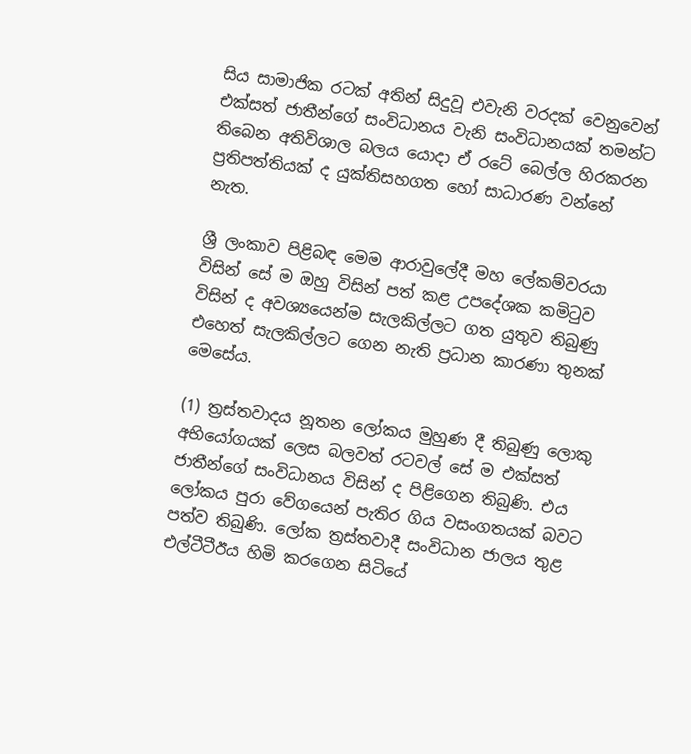සිය සාමාජික රටක් අතින් සිදුවූ එවැනි වරදක් වෙනුවෙන් එක්සත් ජාතීන්ගේ සංවිධානය වැනි සංවිධානයක් තමන්ට තිබෙන අතිවිශාල බලය යොදා ඒ රටේ බෙල්ල හිරකරන ප්‍රතිපත්තියක් ද යුක්තිසහගත හෝ සාධාරණ වන්නේ නැත.

ශ්‍රී ලංකාව පිළිබඳ මෙම ආරාවුලේදී මහ ලේකම්වරයා විසින් සේ ම ඔහු විසින් පත් කළ උපදේශක කමිටුව විසින් ද අවශ්‍යයෙන්ම සැලකිල්ලට ගත යුතුව තිබුණු එහෙත් සැලකිල්ලට ගෙන නැති ප්‍රධාන කාරණා තුනක් මෙසේය.

(1) ත්‍රස්තවාදය නූතන ලෝකය මුහුණ දී තිබුණු ලොකු අභියෝගයක් ලෙස බලවත් රටවල් සේ ම එක්සත් ජාතීන්ගේ සංවිධානය විසින් ද පිළිගෙන තිබුණි. එය ලෝකය පුරා වේගයෙන් පැතිර ගිය වසංගතයක් බවට පත්ව තිබුණි. ලෝක ත්‍රස්තවාදී සංවිධාන ජාලය තුළ එල්ටීටීඊය හිමි කරගෙන සිටියේ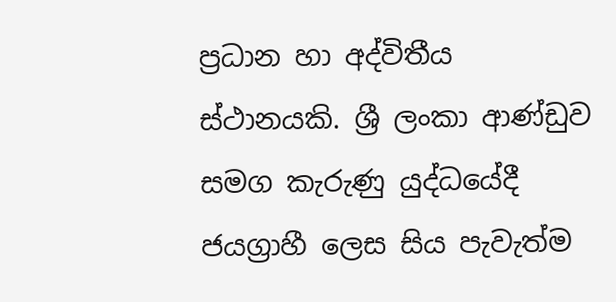ප්‍රධාන හා අද්විතීය ස්ථානයකි. ශ්‍රී ලංකා ආණ්ඩුව සමග කැරුණු යුද්ධයේදී ජයග්‍රාහී ලෙස සිය පැවැත්ම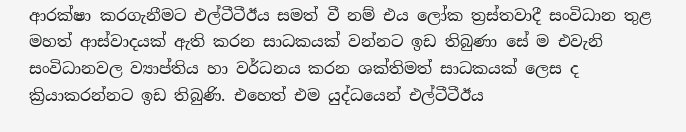ආරක්ෂා කරගැනීමට එල්ටීටීඊය සමත් වී නම් එය ලෝක ත්‍රස්තවාදී සංවිධාන තුළ මහත් ආස්වාදයක් ඇති කරන සාධකයක් වන්නට ඉඩ තිබුණා සේ ම එවැනි සංවිධානවල ව්‍යාප්තිය හා වර්ධනය කරන ශක්තිමත් සාධකයක් ලෙස ද ක්‍රියාකරන්නට ඉඩ තිබුණි. එහෙත් එම යුද්ධයෙන් එල්ටීටීඊය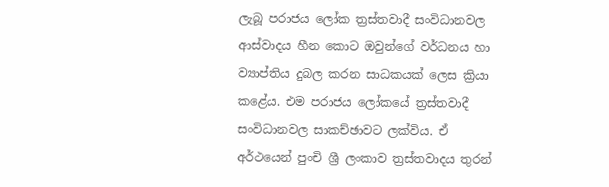ලැබූ පරාජය ලෝක ත්‍රස්තවාදී සංවිධානවල ආස්වාදය හීන කොට ඔවුන්ගේ වර්ධනය හා ව්‍යාප්තිය දුබල කරන සාධකයක් ලෙස ක්‍රියා කළේය. එම පරාජය ලෝකයේ ත්‍රස්තවාදී සංවිධානවල සාකච්ඡාවට ලක්විය. ඒ අර්ථයෙන් පුංචි ශ්‍රී ලංකාව ත්‍රස්තවාදය තුරන්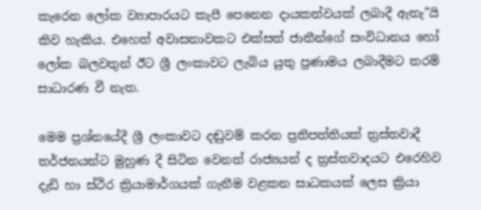කැරෙන ලෝක ව්‍යාපාරයට කැපී පෙනෙන දායකත්වයක් ලබාදී ඇතැ”යි කිව හැකිය. එහෙත් අවාසනාවකට එක්සත් ජාතීන්ගේ සංවිධානය හෝ ලෝක බලවතුන් ඊට ශ්‍රී ලංකාවට ලැබිය යුතු ප්‍රණාමය ලබාදීමට තරම් සාධාරණ වී නැත.

මෙම ප්‍රශ්නයේදී ශ්‍රී ලංකාවට දඬුවම් කරන ප්‍රතිපත්තියක් ත්‍රස්තවාදී තර්ජනයන්ට මුහුණ දී සිටින වෙනත් රාජ්‍යයන් ද ත්‍රස්තවාදයට එරෙහිව දැඩි හා ස්ථිර ක්‍රියාමාර්ගයක් ගැනීම වළකන සාධකයක් ලෙස ක්‍රියා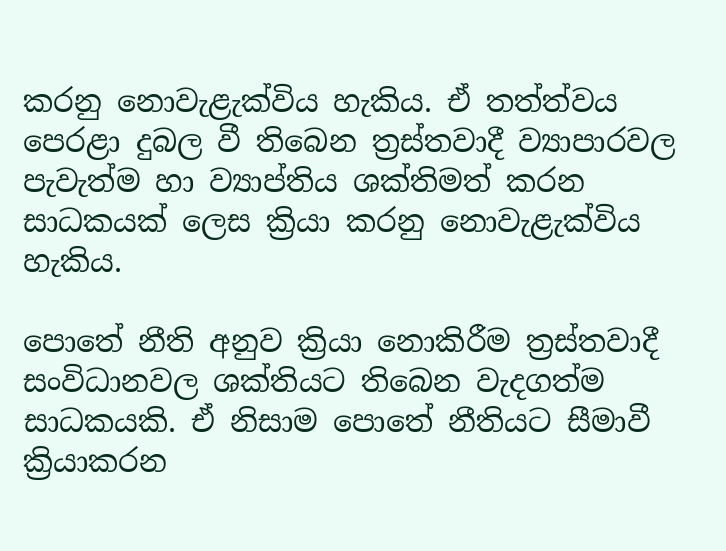කරනු නොවැළැක්විය හැකිය. ඒ තත්ත්වය පෙරළා දුබල වී තිබෙන ත්‍රස්තවාදී ව්‍යාපාරවල පැවැත්ම හා ව්‍යාප්තිය ශක්තිමත් කරන සාධකයක් ලෙස ක්‍රියා කරනු නොවැළැක්විය හැකිය.

පොතේ නීති අනුව ක්‍රියා නොකිරීම ත්‍රස්තවාදී සංවිධානවල ශක්තියට තිබෙන වැදගත්ම සාධකයකි. ඒ නිසාම පොතේ නීතියට සීමාවී ක්‍රියාකරන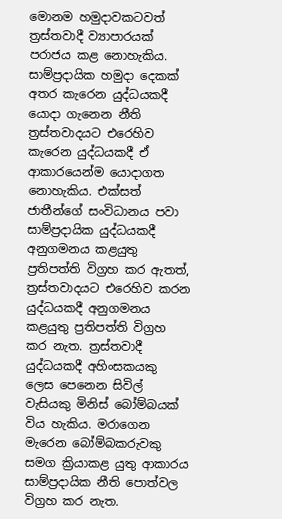මොනම හමුදාවකටවත් ත්‍රස්තවාදී ව්‍යාපාරයක් පරාජය කළ නොහැකිය. සාම්ප්‍රදායික හමුදා දෙකක් අතර කැරෙන යුද්ධයකදී යොදා ගැනෙන නීති ත්‍රස්තවාදයට එරෙහිව කැරෙන යුද්ධයකදී ඒ ආකාරයෙන්ම යොදාගත නොහැකිය. එක්සත් ජාතීන්ගේ සංවිධානය පවා සාම්ප්‍රදායික යුද්ධයකදී අනුගමනය කළයුතු ප්‍රතිපත්ති විග්‍රහ කර ඇතත්, ත්‍රස්තවාදයට එරෙහිව කරන යුද්ධයකදී අනුගමනය කළයුතු ප්‍රතිපත්ති විග්‍රහ කර නැත. ත්‍රස්තවාදී යුද්ධයකදී අහිංසකයකු ලෙස පෙනෙන සිවිල් වැසියකු මිනිස් බෝම්බයක් විය හැකිය. මරාගෙන මැරෙන බෝම්බකරුවකු සමග ක්‍රියාකළ යුතු ආකාරය සාම්ප්‍රදායික නීති පොත්වල විග්‍රහ කර නැත.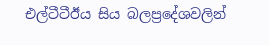එල්ටීටීඊය සිය බලප්‍රදේශවලින්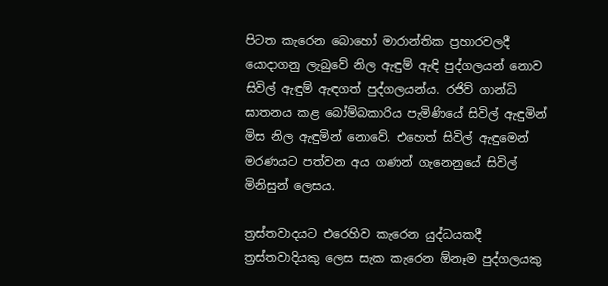පිටත කැරෙන බොහෝ මාරාන්තික ප්‍රහාරවලදී යොදාගනු ලැබුවේ නිල ඇඳුම් ඇඳි පුද්ගලයන් නොව සිවිල් ඇඳුම් ඇඳගත් පුද්ගලයන්ය. රජිව් ගාන්ධි ඝාතනය කළ බෝම්බකාරිය පැමිණියේ සිවිල් ඇඳුමින් මිස නිල ඇඳුමින් නොවේ. එහෙත් සිවිල් ඇඳුමෙන් මරණයට පත්වන අය ගණන් ගැනෙනුයේ සිවිල් මිනිසුන් ලෙසය.

ත්‍රස්තවාදයට එරෙහිව කැරෙන යුද්ධයකදී ත්‍රස්තවාදියකු ලෙස සැක කැරෙන ඕනෑම පුද්ගලයකු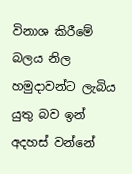විනාශ කිරීමේ බලය නිල හමුදාවන්ට ලැබිය යුතු බව ඉන් අදහස් වන්නේ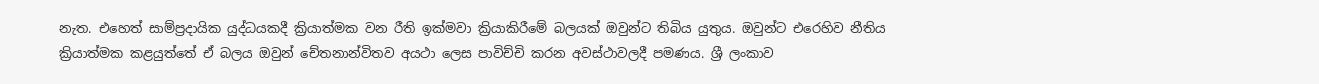නැත. එහෙත් සාම්ප්‍රදායික යුද්ධයකදී ක්‍රියාත්මක වන රීති ඉක්මවා ක්‍රියාකිරීමේ බලයක් ඔවුන්ට තිබිය යුතුය. ඔවුන්ට එරෙහිව නීතිය ක්‍රියාත්මක කළයුත්තේ ඒ බලය ඔවුන් චේතනාන්විතව අයථා ලෙස පාවිච්චි කරන අවස්ථාවලදී පමණය. ශ්‍රී ලංකාව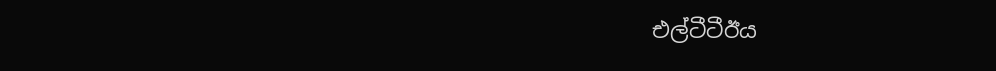එල්ටීටීඊය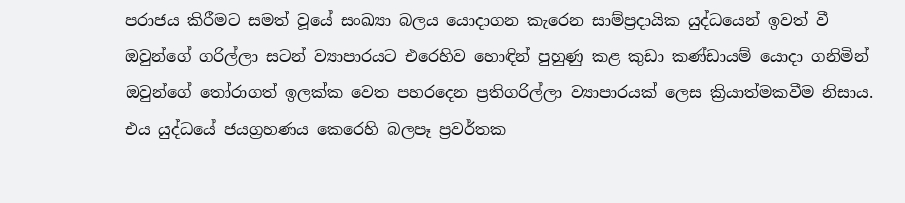පරාජය කිරීමට සමත් වූයේ සංඛ්‍යා බලය යොදාගන කැරෙන සාම්ප්‍රදායික යුද්ධයෙන් ඉවත් වී ඔවුන්ගේ ගරිල්ලා සටන් ව්‍යාපාරයට එරෙහිව හොඳින් පුහුණු කළ කුඩා කණ්ඩායම් යොදා ගනිමින් ඔවුන්ගේ තෝරාගත් ඉලක්ක වෙත පහරදෙන ප්‍රතිගරිල්ලා ව්‍යාපාරයක් ලෙස ක්‍රියාත්මකවීම නිසාය. එය යුද්ධයේ ජයග්‍රහණය කෙරෙහි බලපෑ ප්‍රවර්තක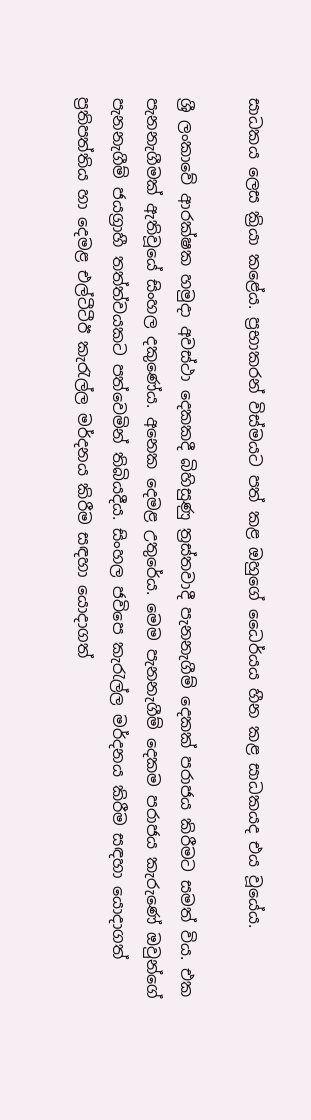සාධකය ලෙස ක්‍රියා කළේය. ප්‍රභාකරන් විස්මයට පත් කළ ඔහුගේ ධෛර්යය හීන කළ සාධකයද එය වූයේය.

ශ්‍රී ලංකාවේ ආරක්ෂක හමුදා අවස්ථා දෙකකදී බිහිසුණු ත්‍රස්තවාදී පැනනැගීම් දෙකක් පරාජය කිරීමට සමත් විය. එක පැනනැගීමක් ඇතිවූයේ සිංහල දකුණේය. අනෙක දෙමළ උතුරේය. මෙම පැනනැගීම් දෙකම පරාජය කැරුණේ ඔවුන්ගේ පැනනැගීම් ජයග්‍රාහී තත්ත්වයකට පත්වෙමින් තිබියදීය. සිංහල ජවිපෙ කැරැල්ල මර්දනය කිරීම සඳහා යොදාගත් ප්‍රතිපත්තිය හා දෙමළ එල්ටීටීඊ කැරැල්ල මර්දනය කිරීම සඳහා යොදාගත්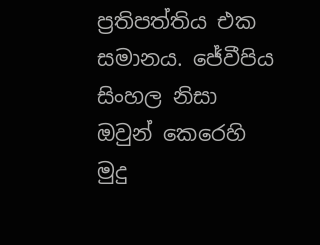ප්‍රතිපත්තිය එක සමානය. ජේවීපිය සිංහල නිසා ඔවුන් කෙරෙහි මුදු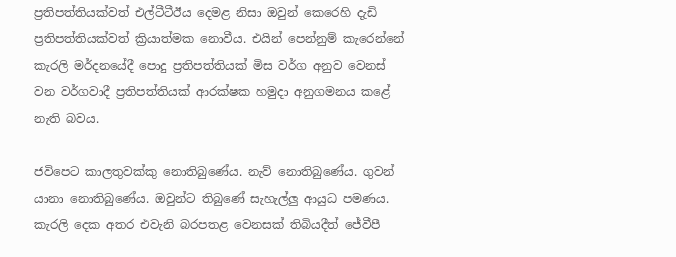ප්‍රතිපත්තියක්වත් එල්ටීටීඊය දෙමළ නිසා ඔවුන් කෙරෙහි දැඩි ප්‍රතිපත්තියක්වත් ක්‍රියාත්මක නොවීය. එයින් පෙන්නුම් කැරෙන්නේ කැරලි මර්දනයේදී පොදු ප්‍රතිපත්තියක් මිස වර්ග අනුව වෙනස් වන වර්ගවාදී ප්‍රතිපත්තියක් ආරක්ෂක හමුදා අනුගමනය කළේ නැති බවය.

ජවිපෙට කාලතුවක්කු නොතිබුණේය. නැව් නොතිබුණේය. ගුවන් යානා නොතිබුණේය. ඔවුන්ට තිබුණේ සැහැල්ලු ආයුධ පමණය. කැරලි දෙක අතර එවැනි බරපතළ වෙනසක් තිබියදීත් ජේවීපී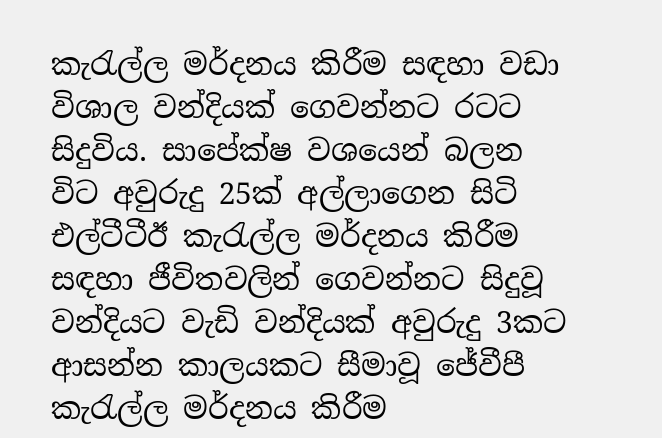කැරැල්ල මර්දනය කිරීම සඳහා වඩා විශාල වන්දියක් ගෙවන්නට රටට සිදුවිය. සාපේක්ෂ වශයෙන් බලන විට අවුරුදු 25ක් අල්ලාගෙන සිටි එල්ටීටීඊ කැරැල්ල මර්දනය කිරීම සඳහා ජීවිතවලින් ගෙවන්නට සිදුවූ වන්දියට වැඩි වන්දියක් අවුරුදු 3කට ආසන්න කාලයකට සීමාවූ ජේවීපී කැරැල්ල මර්දනය කිරීම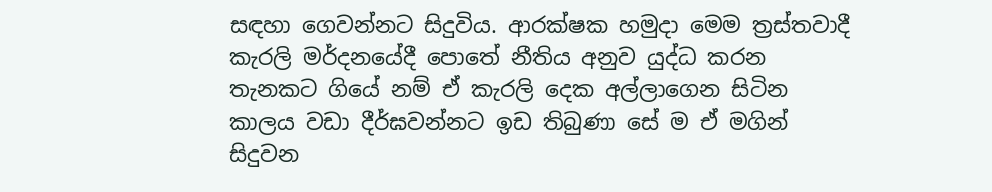සඳහා ගෙවන්නට සිදුවිය. ආරක්ෂක හමුදා මෙම ත්‍රස්තවාදී කැරලි මර්දනයේදී පොතේ නීතිය අනුව යුද්ධ කරන තැනකට ගියේ නම් ඒ කැරලි දෙක අල්ලාගෙන සිටින කාලය වඩා දීර්ඝවන්නට ඉඩ තිබුණා සේ ම ඒ මගින් සිදුවන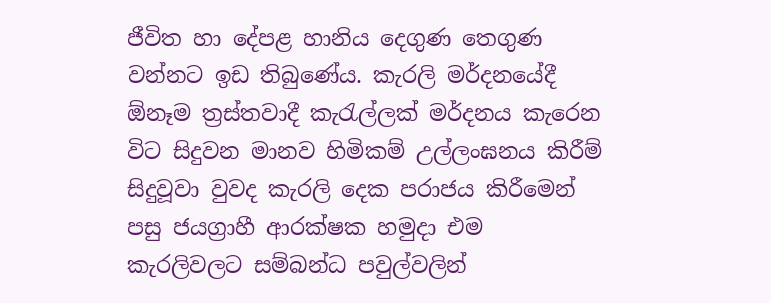ජීවිත හා දේපළ හානිය දෙගුණ තෙගුණ වන්නට ඉඩ තිබුණේය. කැරලි මර්දනයේදී ඕනෑම ත්‍රස්තවාදී කැරැල්ලක් මර්දනය කැරෙන විට සිදුවන මානව හිමිකම් උල්ලංඝනය කිරීම් සිදුවූවා වුවද කැරලි දෙක පරාජය කිරීමෙන් පසු ජයග්‍රාහී ආරක්ෂක හමුදා එම කැරලිවලට සම්බන්ධ පවුල්වලින්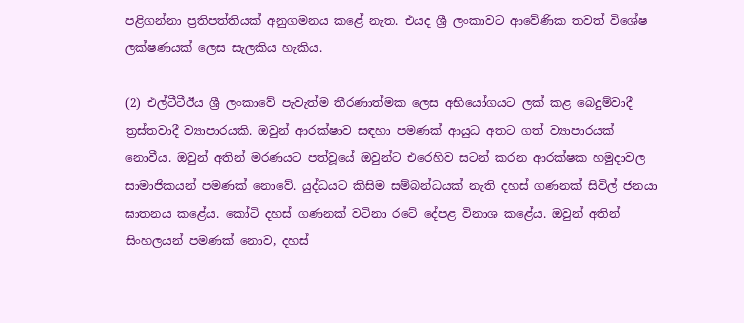පළිගන්නා ප්‍රතිපත්තියක් අනුගමනය කළේ නැත. එයද ශ්‍රී ලංකාවට ආවේණික තවත් විශේෂ ලක්ෂණයක් ලෙස සැලකිය හැකිය.

(2) එල්ටීටීඊය ශ්‍රී ලංකාවේ පැවැත්ම තීරණාත්මක ලෙස අභියෝගයට ලක් කළ බෙදුම්වාදී ත්‍රස්තවාදී ව්‍යාපාරයකි. ඔවුන් ආරක්ෂාව සඳහා පමණක් ආයුධ අතට ගත් ව්‍යාපාරයක් නොවීය. ඔවුන් අතින් මරණයට පත්වූයේ ඔවුන්ට එරෙහිව සටන් කරන ආරක්ෂක හමුදාවල සාමාජිකයන් පමණක් නොවේ. යුද්ධයට කිසිම සම්බන්ධයක් නැති දහස් ගණනක් සිවිල් ජනයා ඝාතනය කළේය. කෝටි දහස් ගණනක් වටිනා රටේ දේපළ විනාශ කළේය. ඔවුන් අතින් සිංහලයන් පමණක් නොව, දහස්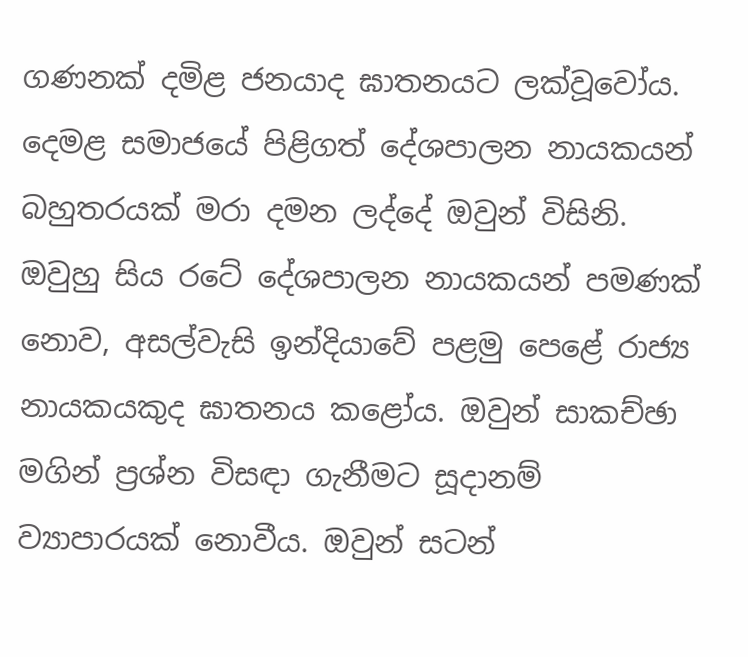ගණනක් දමිළ ජනයාද ඝාතනයට ලක්වූවෝය. දෙමළ සමාජයේ පිළිගත් දේශපාලන නායකයන් බහුතරයක් මරා දමන ලද්දේ ඔවුන් විසිනි. ඔවුහු සිය රටේ දේශපාලන නායකයන් පමණක් නොව, අසල්වැසි ඉන්දියාවේ පළමු පෙළේ රාජ්‍ය නායකයකුද ඝාතනය කළෝය. ඔවුන් සාකච්ඡා මගින් ප්‍රශ්න විසඳා ගැනීමට සූදානම් ව්‍යාපාරයක් නොවීය. ඔවුන් සටන්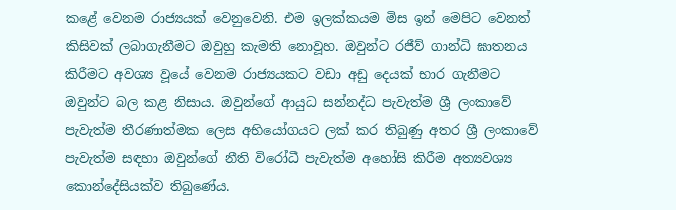කළේ වෙනම රාජ්‍යයක් වෙනුවෙනි. එම ඉලක්කයම මිස ඉන් මෙපිට වෙනත් කිසිවක් ලබාගැනීමට ඔවුහු කැමති නොවූහ. ඔවුන්ට රජීව් ගාන්ධි ඝාතනය කිරීමට අවශ්‍ය වූයේ වෙනම රාජ්‍යයකට වඩා අඩු දෙයක් භාර ගැනීමට ඔවුන්ට බල කළ නිසාය. ඔවුන්ගේ ආයුධ සන්නද්ධ පැවැත්ම ශ්‍රී ලංකාවේ පැවැත්ම තීරණාත්මක ලෙස අභියෝගයට ලක් කර තිබුණු අතර ශ්‍රී ලංකාවේ පැවැත්ම සඳහා ඔවුන්ගේ නීති විරෝධී පැවැත්ම අහෝසි කිරීම අත්‍යවශ්‍ය කොන්දේසියක්ව තිබුණේය.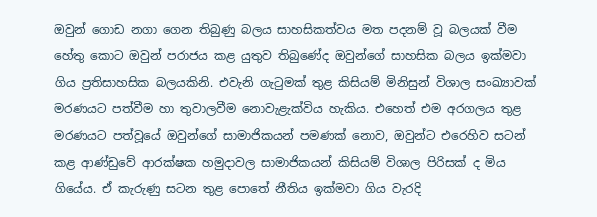ඔවුන් ගොඩ නගා ගෙන තිබුණු බලය සාහසිකත්වය මත පදනම් වූ බලයක් වීම හේතු කොට ඔවුන් පරාජය කළ යුතුව තිබුණේද ඔවුන්ගේ සාහසික බලය ඉක්මවා ගිය ප්‍රතිසාහසික බලයකිනි. එවැනි ගැටුමක් තුළ කිසියම් මිනිසුන් විශාල සංඛ්‍යාවක් මරණයට පත්වීම හා තුවාලවීම නොවැළැක්විය හැකිය. එහෙත් එම අරගලය තුළ මරණයට පත්වූයේ ඔවුන්ගේ සාමාජිකයන් පමණක් නොව, ඔවුන්ට එරෙහිව සටන් කළ ආණ්ඩුවේ ආරක්ෂක හමුදාවල සාමාජිකයන් කිසියම් විශාල පිරිසක් ද මිය ගියේය. ඒ කැරුණු සටන තුළ පොතේ නීතිය ඉක්මවා ගිය වැරදි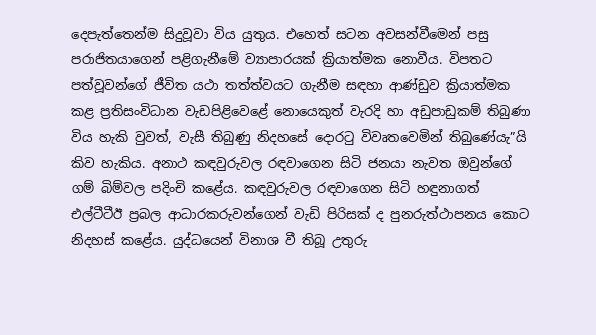දෙපැත්තෙන්ම සිදුවූවා විය යුතුය. එහෙත් සටන අවසන්වීමෙන් පසු පරාජිතයාගෙන් පළිගැනීමේ ව්‍යාපාරයක් ක්‍රියාත්මක නොවීය. විපතට පත්වූවන්ගේ ජීවිත යථා තත්ත්වයට ගැනීම සඳහා ආණ්ඩුව ක්‍රියාත්මක කළ ප්‍රතිසංවිධාන වැඩපිළිවෙළේ නොයෙකුත් වැරදි හා අඩුපාඩුකම් තිබුණා විය හැකි වුවත්, වැසී තිබුණු නිදහසේ දොරටු විවෘතවෙමින් තිබුණේයැ”යි කිව හැකිය. අනාථ කඳවුරුවල රඳවාගෙන සිටි ජනයා නැවත ඔවුන්ගේ ගම් බිම්වල පදිංචි කළේය. කඳවුරුවල රඳවාගෙන සිටි හඳුනාගත් එල්ටීටීඊ ප්‍රබල ආධාරකරුවන්ගෙන් වැඩි පිරිසක් ද පුනරුත්ථාපනය කොට නිදහස් කළේය. යුද්ධයෙන් විනාශ වී තිබූ උතුරු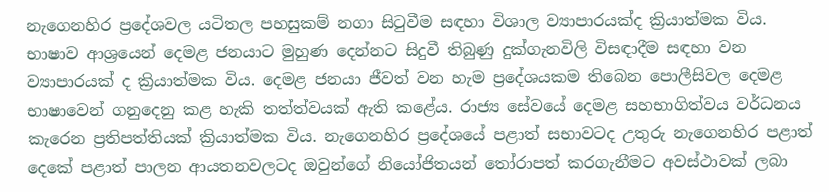නැගෙනහිර ප්‍රදේශවල යටිතල පහසුකම් නගා සිටුවීම සඳහා විශාල ව්‍යාපාරයක්ද ක්‍රියාත්මක විය. භාෂාව ආශ්‍රයෙන් දෙමළ ජනයාට මුහුණ දෙන්නට සිදුවී තිබුණු දුක්ගැනවිලි විසඳාදීම සඳහා වන ව්‍යාපාරයක් ද ක්‍රියාත්මක විය. දෙමළ ජනයා ජීවත් වන හැම ප්‍රදේශයකම තිබෙන පොලීසිවල දෙමළ භාෂාවෙන් ගනුදෙනු කළ හැකි තත්ත්වයක් ඇති කළේය. රාජ්‍ය සේවයේ දෙමළ සහභාගිත්වය වර්ධනය කැරෙන ප්‍රතිපත්තියක් ක්‍රියාත්මක විය. නැගෙනහිර ප්‍රදේශයේ පළාත් සභාවටද උතුරු නැගෙනහිර පළාත් දෙකේ පළාත් පාලන ආයතනවලටද ඔවුන්ගේ නියෝජිතයන් තෝරාපත් කරගැනීමට අවස්ථාවක් ලබා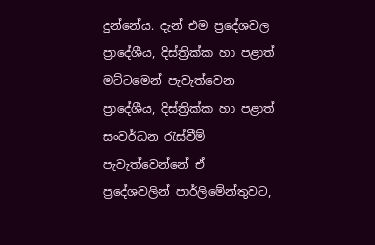දුන්නේය. දැන් එම ප්‍රදේශවල ප්‍රාදේශීය, දිස්ත්‍රික්ක හා පළාත් මට්ටමෙන් පැවැත්වෙන ප්‍රාදේශීය, දිස්ත්‍රික්ක හා පළාත් සංවර්ධන රැස්වීම් පැවැත්වෙන්නේ ඒ ප්‍රදේශවලින් පාර්ලිමේන්තුවට,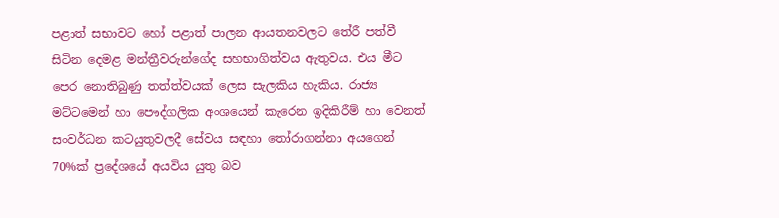පළාත් සභාවට හෝ පළාත් පාලන ආයතනවලට තේරී පත්වී සිටින දෙමළ මන්ත්‍රීවරුන්ගේද සහභාගිත්වය ඇතුවය. එය මීට පෙර නොතිබුණු තත්ත්වයක් ලෙස සැලකිය හැකිය. රාජ්‍ය මට්ටමෙන් හා පෞද්ගලික අංශයෙන් කැරෙන ඉදිකිරීම් හා වෙනත් සංවර්ධන කටයුතුවලදී සේවය සඳහා තෝරාගන්නා අයගෙන් 70%ක් ප්‍රදේශයේ අයවිය යුතු බව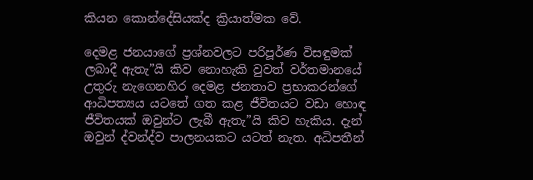කියන කොන්දේසියක්ද ක්‍රියාත්මක වේ.

දෙමළ ජනයාගේ ප්‍රශ්නවලට පරිපූර්ණ විසඳුමක් ලබාදී ඇතැ”යි කිව නොහැකි වුවත් වර්තමානයේ උතුරු නැගෙනහිර දෙමළ ජනතාව ප්‍රභාකරන්ගේ ආධිපත්‍යය යටතේ ගත කළ ජීවිතයට වඩා හොඳ ජීවිතයක් ඔවුන්ට ලැබී ඇතැ”යි කිව හැකිය. දැන් ඔවුන් ද්වන්ද්ව පාලනයකට යටත් නැත. අධිපතීන්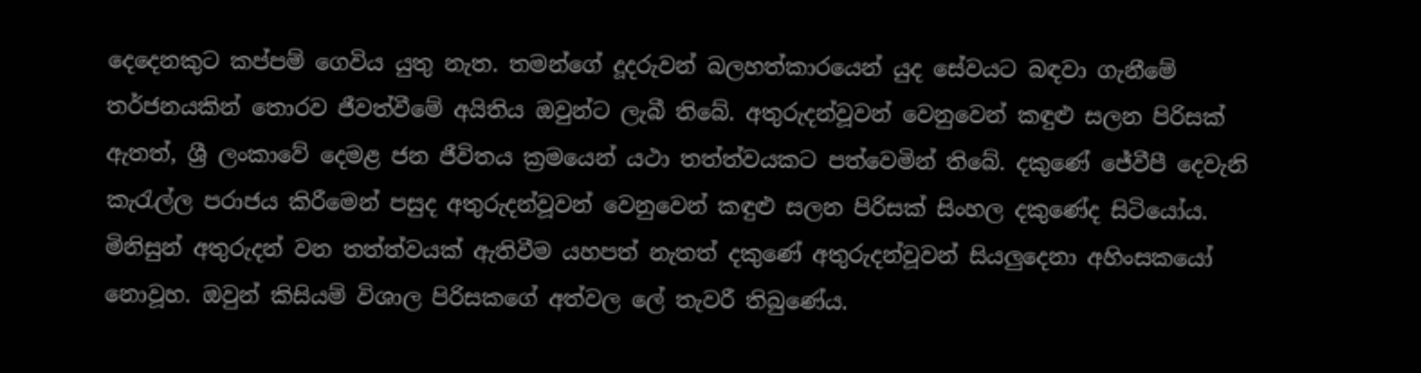දෙදෙනකුට කප්පම් ගෙවිය යුතු නැත. තමන්ගේ දූදරුවන් බලහත්කාරයෙන් යුද සේවයට බඳවා ගැනීමේ තර්ජනයකින් තොරව ජීවත්වීමේ අයිතිය ඔවුන්ට ලැබී තිබේ. අතුරුදන්වූවන් වෙනුවෙන් කඳුළු සලන පිරිසක් ඇතත්, ශ්‍රී ලංකාවේ දෙමළ ජන ජීවිතය ක්‍රමයෙන් යථා තත්ත්වයකට පත්වෙමින් තිබේ. දකුණේ ජේවීපී දෙවැනි කැරැල්ල පරාජය කිරීමෙන් පසුද අතුරුදන්වූවන් වෙනුවෙන් කඳුළු සලන පිරිසක් සිංහල දකුණේද සිටියෝය. මිනිසුන් අතුරුදන් වන තත්ත්වයක් ඇතිවීම යහපත් නැතත් දකුණේ අතුරුදන්වූවන් සියලුදෙනා අහිංසකයෝ නොවූහ. ඔවුන් කිසියම් විශාල පිරිසකගේ අත්වල ලේ තැවරී තිබුණේය.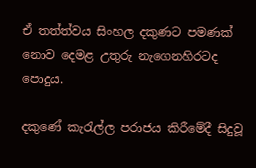ඒ තත්ත්වය සිංහල දකුණට පමණක් නොව දෙමළ උතුරු නැගෙනහිරටද පොදුය.

දකුණේ කැරැල්ල පරාජය කිරීමේදී සිදුවූ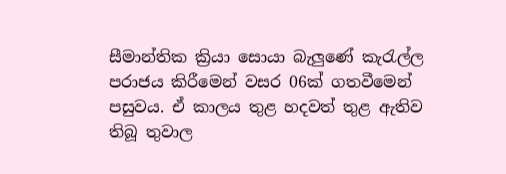සීමාන්තික ක්‍රියා සොයා බැලුණේ කැරැල්ල පරාජය කිරීමෙන් වසර 06ක් ගතවීමෙන් පසුවය. ඒ කාලය තුළ හදවත් තුළ ඇතිව තිබූ තුවාල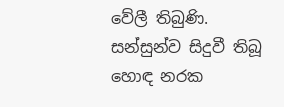වේලී තිබුණි. සන්සුන්ව සිදුවී තිබූ හොඳ නරක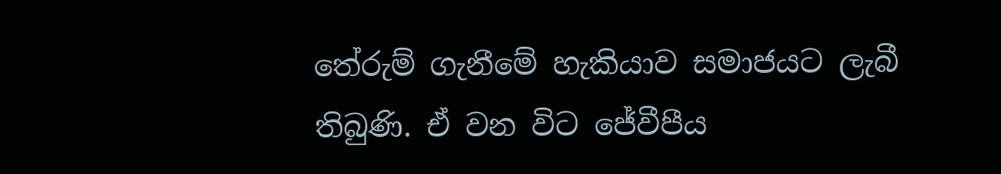තේරුම් ගැනීමේ හැකියාව සමාජයට ලැබී තිබුණි. ඒ වන විට ජේවීපීය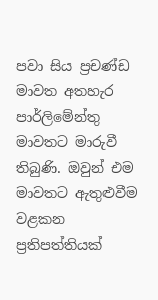පවා සිය ප්‍රචණ්ඩ මාවත අතහැර පාර්ලිමේන්තු මාවතට මාරුවී තිබුණි. ඔවුන් එම මාවතට ඇතුළුවීම වළකන ප්‍රතිපත්තියක්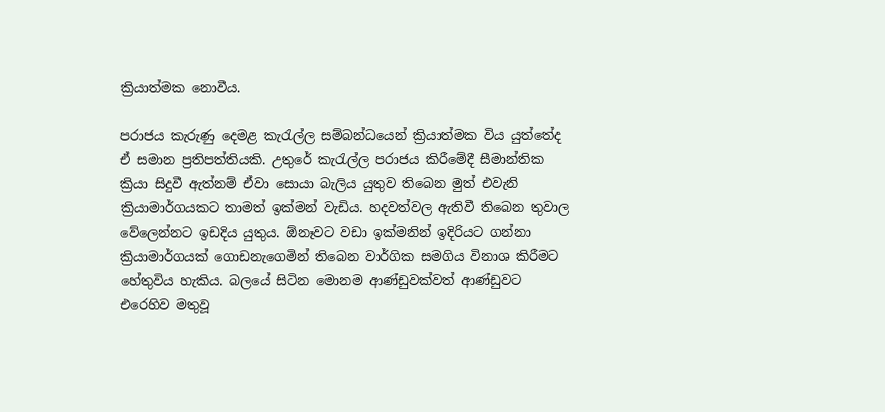ක්‍රියාත්මක නොවීය.

පරාජය කැරුණු දෙමළ කැරැල්ල සම්බන්ධයෙන් ක්‍රියාත්මක විය යුත්තේද ඒ සමාන ප්‍රතිපත්තියකි. උතුරේ කැරැල්ල පරාජය කිරීමේදී සීමාන්තික ක්‍රියා සිදුවී ඇත්නම් ඒවා සොයා බැලිය යුතුව තිබෙන මුත් එවැනි ක්‍රියාමාර්ගයකට තාමත් ඉක්මන් වැඩිය. හදවත්වල ඇතිවී තිබෙන තුවාල වේලෙන්නට ඉඩදිය යුතුය. ඕනෑවට වඩා ඉක්මනින් ඉදිරියට ගන්නා ක්‍රියාමාර්ගයක් ගොඩනැගෙමින් තිබෙන වාර්ගික සමගිය විනාශ කිරීමට හේතුවිය හැකිය. බලයේ සිටින මොනම ආණ්ඩුවක්වත් ආණ්ඩුවට එරෙහිව මතුවූ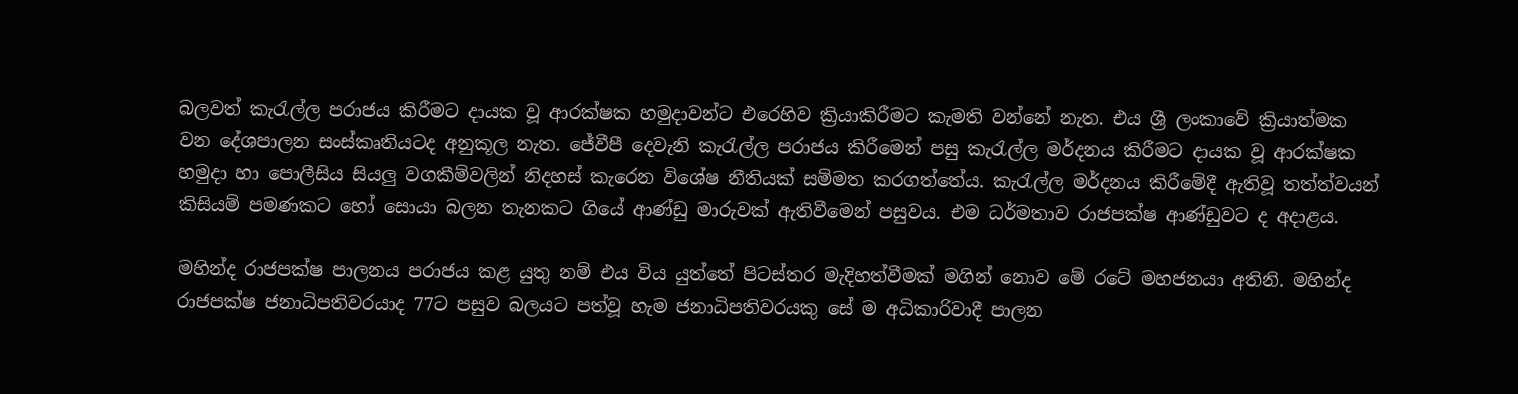බලවත් කැරැල්ල පරාජය කිරීමට දායක වූ ආරක්ෂක හමුදාවන්ට එරෙහිව ක්‍රියාකිරීමට කැමති වන්නේ නැත. එය ශ්‍රී ලංකාවේ ක්‍රියාත්මක වන දේශපාලන සංස්කෘතියටද අනුකූල නැත. ජේවීපී දෙවැනි කැරැල්ල පරාජය කිරීමෙන් පසු කැරැල්ල මර්දනය කිරීමට දායක වූ ආරක්ෂක හමුදා හා පොලීසිය සියලු වගකීම්වලින් නිදහස් කැරෙන විශේෂ නීතියක් සම්මත කරගත්තේය. කැරැල්ල මර්දනය කිරීමේදී ඇතිවූ තත්ත්වයන් කිසියම් පමණකට හෝ සොයා බලන තැනකට ගියේ ආණ්ඩු මාරුවක් ඇතිවීමෙන් පසුවය. එම ධර්මතාව රාජපක්ෂ ආණ්ඩුවට ද අදාළය.

මහින්ද රාජපක්ෂ පාලනය පරාජය කළ යුතු නම් එය විය යුත්තේ පිටස්තර මැදිහත්වීමක් මගින් නොව මේ රටේ මහජනයා අතිනි. මහින්ද රාජපක්ෂ ජනාධිපතිවරයාද 77ට පසුව බලයට පත්වූ හැම ජනාධිපතිවරයකු සේ ම අධිකාරිවාදී පාලන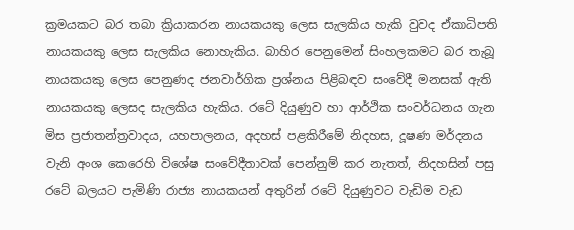ක්‍රමයකට බර තබා ක්‍රියාකරන නායකයකු ලෙස සැලකිය හැකි වුවද ඒකාධිපති නායකයකු ලෙස සැලකිය නොහැකිය. බාහිර පෙනුමෙන් සිංහලකමට බර තැබූ නායකයකු ලෙස පෙනුණද ජනවාර්ගික ප්‍රශ්නය පිළිබඳව සංවේදී මනසක් ඇති නායකයකු ලෙසද සැලකිය හැකිය. රටේ දියුණුව හා ආර්ථික සංවර්ධනය ගැන මිස ප්‍රජාතන්ත්‍රවාදය, යහපාලනය, අදහස් පළකිරීමේ නිදහස, දූෂණ මර්දනය වැනි අංශ කෙරෙහි විශේෂ සංවේදීතාවක් පෙන්නුම් කර නැතත්, නිදහසින් පසු රටේ බලයට පැමිණි රාජ්‍ය නායකයන් අතුරින් රටේ දියුණුවට වැඩිම වැඩ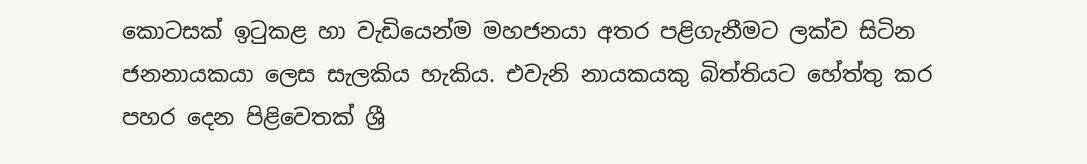කොටසක් ඉටුකළ හා වැඩියෙන්ම මහජනයා අතර පළිගැනීමට ලක්ව සිටින ජනනායකයා ලෙස සැලකිය හැකිය. එවැනි නායකයකු බිත්තියට හේත්තු කර පහර දෙන පිළිවෙතක් ශ්‍රී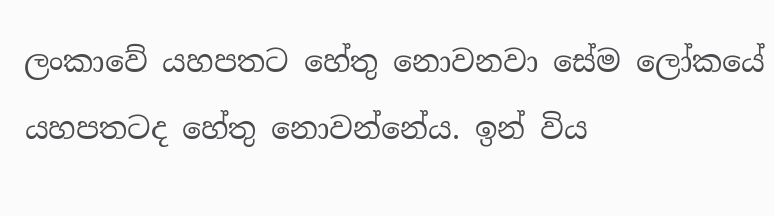ලංකාවේ යහපතට හේතු නොවනවා සේම ලෝකයේ යහපතටද හේතු නොවන්නේය. ඉන් විය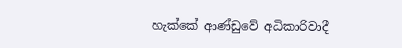හැක්කේ ආණ්ඩුවේ අධිකාරිවාදී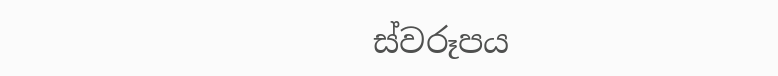ස්වරූපය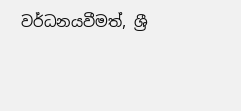වර්ධනයවීමත්, ශ්‍රී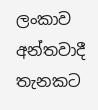ලංකාව අන්තවාදී තැනකට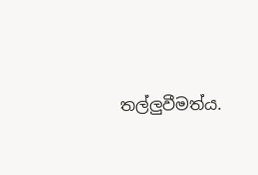තල්ලුවීමත්ය.